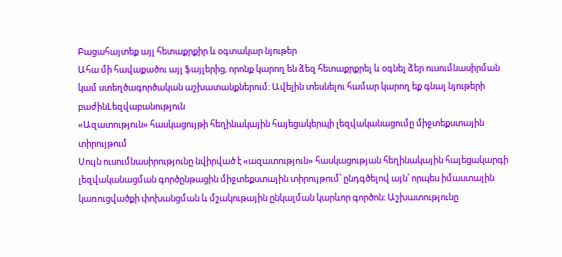Բացահայտեք այլ հետաքրքիր և օգտակար նյութեր
Ահա մի հավաքածու այլ ֆայլերից, որոնք կարող են ձեզ հետաքրքրել և օգնել ձեր ուսումնասիրման կամ ստեղծագործական աշխատանքներում: Ավելին տեսնելու համար կարող եք գնալ նյութերի բաժինLեզվաբանություն
«Ազատություն» հասկացույթի հեղինակային հայեցակերպի լեզվականացումը միջտեքստային տիրույթում
Սույն ուսումնասիրությունը նվիրված է «ազատություն» հասկացության հեղինակային հայեցակարգի լեզվականացման գործընթացին միջտեքստային տիրույթում՝ ընդգծելով այն՝ որպես իմաստային կառուցվածքի փոխանցման և մշակութային ընկալման կարևոր գործոն։ Աշխատությունը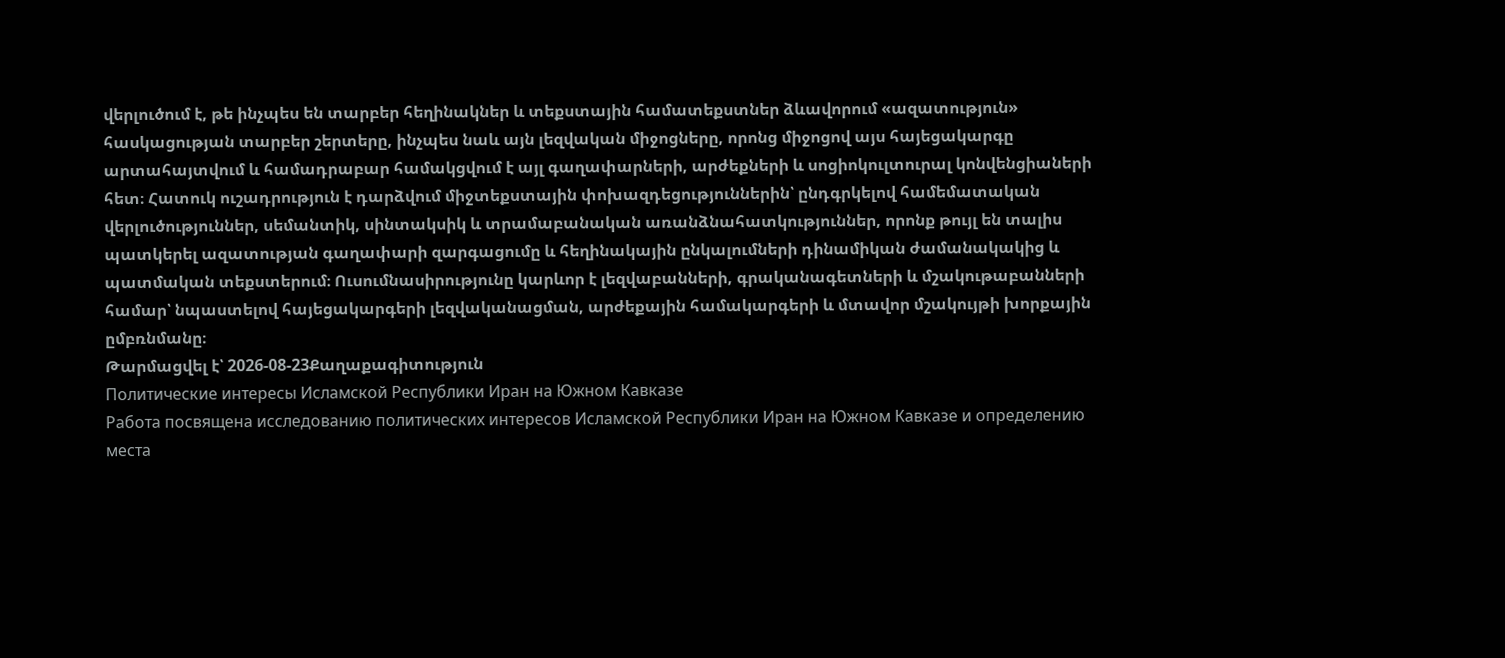վերլուծում է, թե ինչպես են տարբեր հեղինակներ և տեքստային համատեքստներ ձևավորում «ազատություն» հասկացության տարբեր շերտերը, ինչպես նաև այն լեզվական միջոցները, որոնց միջոցով այս հայեցակարգը արտահայտվում և համադրաբար համակցվում է այլ գաղափարների, արժեքների և սոցիոկուլտուրալ կոնվենցիաների հետ։ Հատուկ ուշադրություն է դարձվում միջտեքստային փոխազդեցություններին՝ ընդգրկելով համեմատական վերլուծություններ, սեմանտիկ, սինտակսիկ և տրամաբանական առանձնահատկություններ, որոնք թույլ են տալիս պատկերել ազատության գաղափարի զարգացումը և հեղինակային ընկալումների դինամիկան ժամանակակից և պատմական տեքստերում։ Ուսումնասիրությունը կարևոր է լեզվաբանների, գրականագետների և մշակութաբանների համար՝ նպաստելով հայեցակարգերի լեզվականացման, արժեքային համակարգերի և մտավոր մշակույթի խորքային ըմբռնմանը։
Թարմացվել է՝ 2026-08-23Քաղաքագիտություն
Политические интересы Исламской Республики Иран на Южном Кавказе
Работа посвящена исследованию политических интересов Исламской Республики Иран на Южном Кавказе и определению места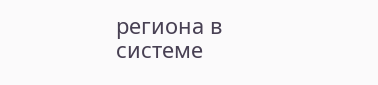региона в системе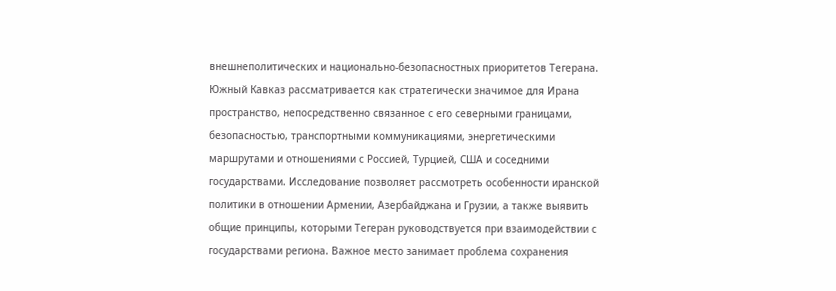внешнеполитических и национально-безопасностных приоритетов Тегерана. Южный Кавказ рассматривается как стратегически значимое для Ирана пространство, непосредственно связанное с его северными границами, безопасностью, транспортными коммуникациями, энергетическими маршрутами и отношениями с Россией, Турцией, США и соседними государствами. Исследование позволяет рассмотреть особенности иранской политики в отношении Армении, Азербайджана и Грузии, а также выявить общие принципы, которыми Тегеран руководствуется при взаимодействии с государствами региона. Важное место занимает проблема сохранения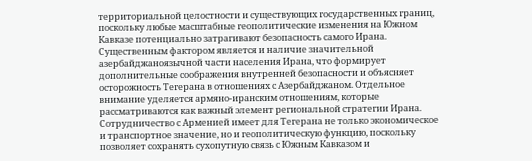территориальной целостности и существующих государственных границ, поскольку любые масштабные геополитические изменения на Южном Кавказе потенциально затрагивают безопасность самого Ирана. Существенным фактором является и наличие значительной азербайджаноязычной части населения Ирана, что формирует дополнительные соображения внутренней безопасности и объясняет осторожность Тегерана в отношениях с Азербайджаном. Отдельное внимание уделяется армяно-иранским отношениям, которые рассматриваются как важный элемент региональной стратегии Ирана. Сотрудничество с Арменией имеет для Тегерана не только экономическое и транспортное значение, но и геополитическую функцию, поскольку позволяет сохранять сухопутную связь с Южным Кавказом и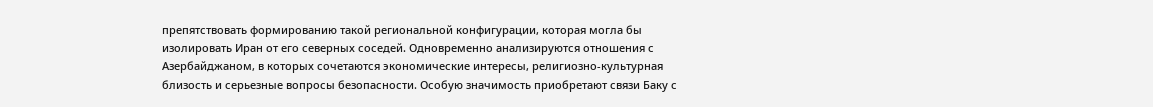препятствовать формированию такой региональной конфигурации, которая могла бы изолировать Иран от его северных соседей. Одновременно анализируются отношения с Азербайджаном, в которых сочетаются экономические интересы, религиозно-культурная близость и серьезные вопросы безопасности. Особую значимость приобретают связи Баку с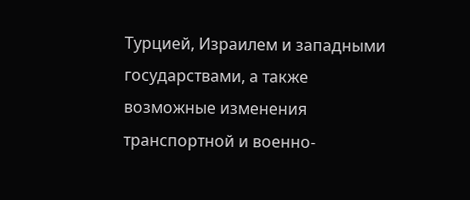Турцией, Израилем и западными государствами, а также возможные изменения транспортной и военно-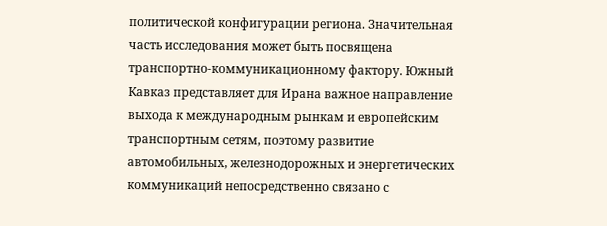политической конфигурации региона. Значительная часть исследования может быть посвящена транспортно-коммуникационному фактору. Южный Кавказ представляет для Ирана важное направление выхода к международным рынкам и европейским транспортным сетям, поэтому развитие автомобильных, железнодорожных и энергетических коммуникаций непосредственно связано с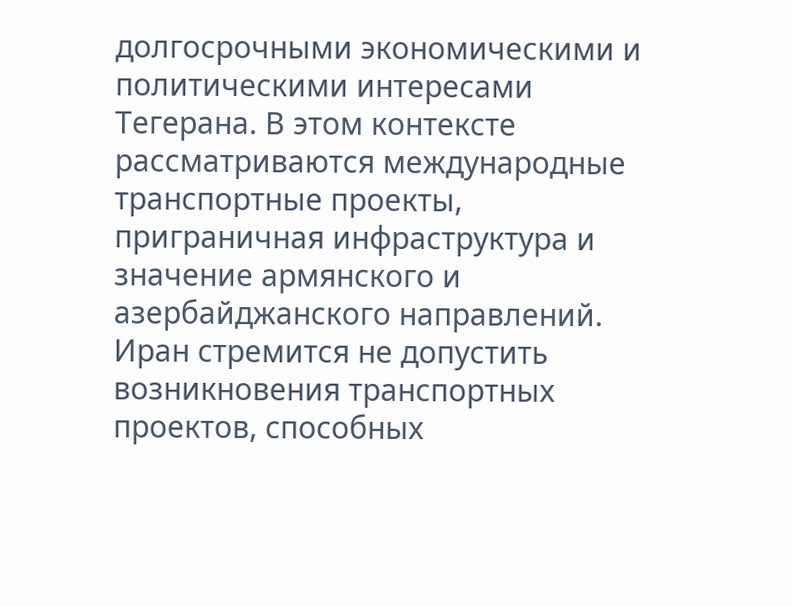долгосрочными экономическими и политическими интересами Тегерана. В этом контексте рассматриваются международные транспортные проекты, приграничная инфраструктура и значение армянского и азербайджанского направлений. Иран стремится не допустить возникновения транспортных проектов, способных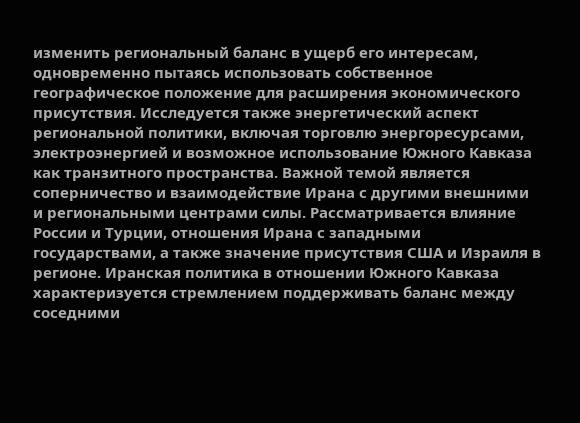изменить региональный баланс в ущерб его интересам, одновременно пытаясь использовать собственное географическое положение для расширения экономического присутствия. Исследуется также энергетический аспект региональной политики, включая торговлю энергоресурсами, электроэнергией и возможное использование Южного Кавказа как транзитного пространства. Важной темой является соперничество и взаимодействие Ирана с другими внешними и региональными центрами силы. Рассматривается влияние России и Турции, отношения Ирана с западными государствами, а также значение присутствия США и Израиля в регионе. Иранская политика в отношении Южного Кавказа характеризуется стремлением поддерживать баланс между соседними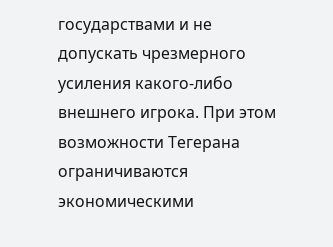государствами и не допускать чрезмерного усиления какого-либо внешнего игрока. При этом возможности Тегерана ограничиваются экономическими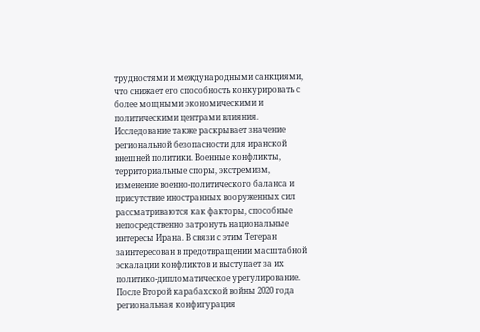трудностями и международными санкциями, что снижает его способность конкурировать с более мощными экономическими и политическими центрами влияния. Исследование также раскрывает значение региональной безопасности для иранской внешней политики. Военные конфликты, территориальные споры, экстремизм, изменение военно-политического баланса и присутствие иностранных вооруженных сил рассматриваются как факторы, способные непосредственно затронуть национальные интересы Ирана. В связи с этим Тегеран заинтересован в предотвращении масштабной эскалации конфликтов и выступает за их политико-дипломатическое урегулирование. После Второй карабахской войны 2020 года региональная конфигурация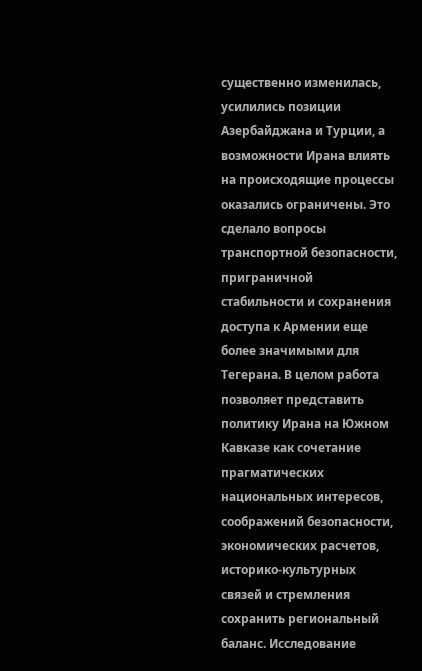существенно изменилась, усилились позиции Азербайджана и Турции, а возможности Ирана влиять на происходящие процессы оказались ограничены. Это сделало вопросы транспортной безопасности, приграничной стабильности и сохранения доступа к Армении еще более значимыми для Тегерана. В целом работа позволяет представить политику Ирана на Южном Кавказе как сочетание прагматических национальных интересов, соображений безопасности, экономических расчетов, историко-культурных связей и стремления сохранить региональный баланс. Исследование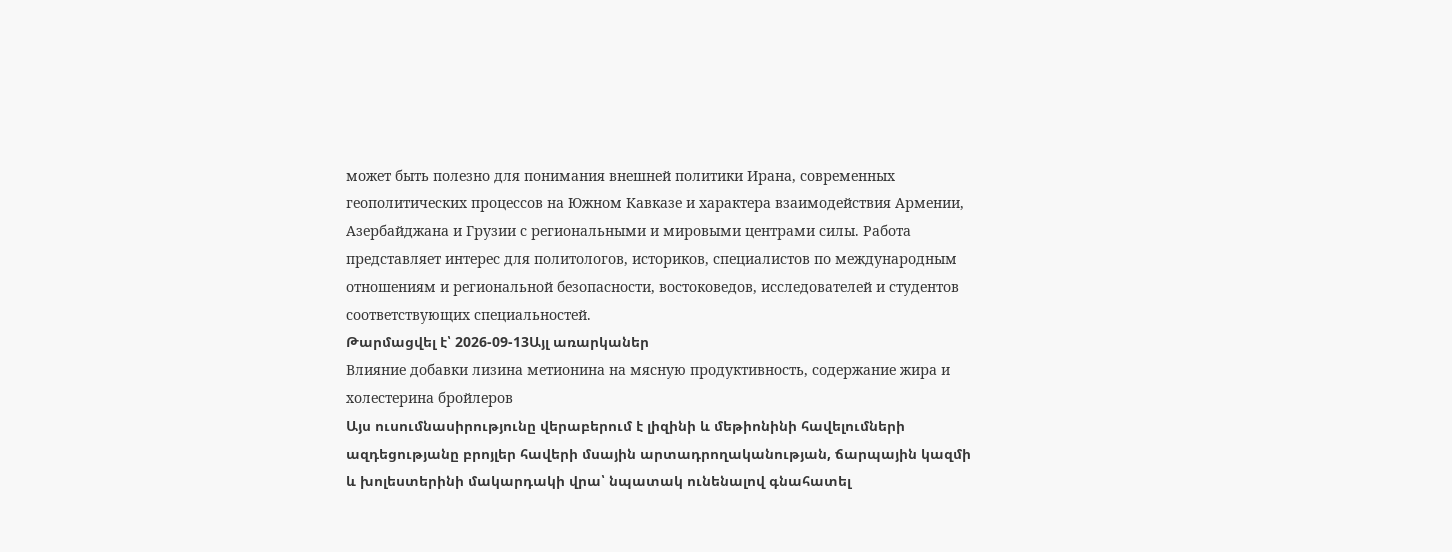может быть полезно для понимания внешней политики Ирана, современных геополитических процессов на Южном Кавказе и характера взаимодействия Армении, Азербайджана и Грузии с региональными и мировыми центрами силы. Работа представляет интерес для политологов, историков, специалистов по международным отношениям и региональной безопасности, востоковедов, исследователей и студентов соответствующих специальностей.
Թարմացվել է՝ 2026-09-13Այլ առարկաներ
Влияние добавки лизина метионина на мясную продуктивность, содержание жира и холестерина бройлеров
Այս ուսումնասիրությունը վերաբերում է լիզինի և մեթիոնինի հավելումների ազդեցությանը բրոյլեր հավերի մսային արտադրողականության, ճարպային կազմի և խոլեստերինի մակարդակի վրա՝ նպատակ ունենալով գնահատել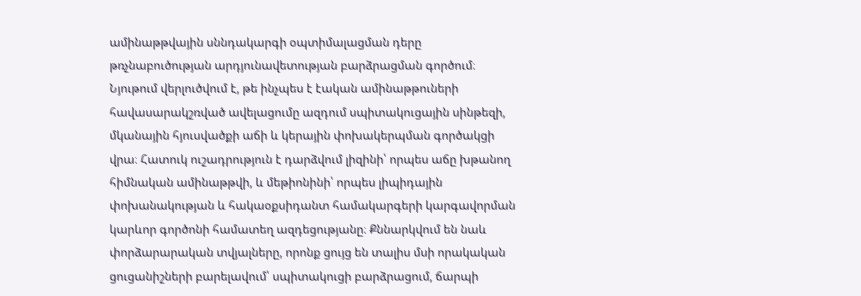ամինաթթվային սննդակարգի օպտիմալացման դերը թռչնաբուծության արդյունավետության բարձրացման գործում։ Նյութում վերլուծվում է, թե ինչպես է էական ամինաթթուների հավասարակշռված ավելացումը ազդում սպիտակուցային սինթեզի, մկանային հյուսվածքի աճի և կերային փոխակերպման գործակցի վրա։ Հատուկ ուշադրություն է դարձվում լիզինի՝ որպես աճը խթանող հիմնական ամինաթթվի, և մեթիոնինի՝ որպես լիպիդային փոխանակության և հակաօքսիդանտ համակարգերի կարգավորման կարևոր գործոնի համատեղ ազդեցությանը։ Քննարկվում են նաև փորձարարական տվյալները, որոնք ցույց են տալիս մսի որակական ցուցանիշների բարելավում՝ սպիտակուցի բարձրացում, ճարպի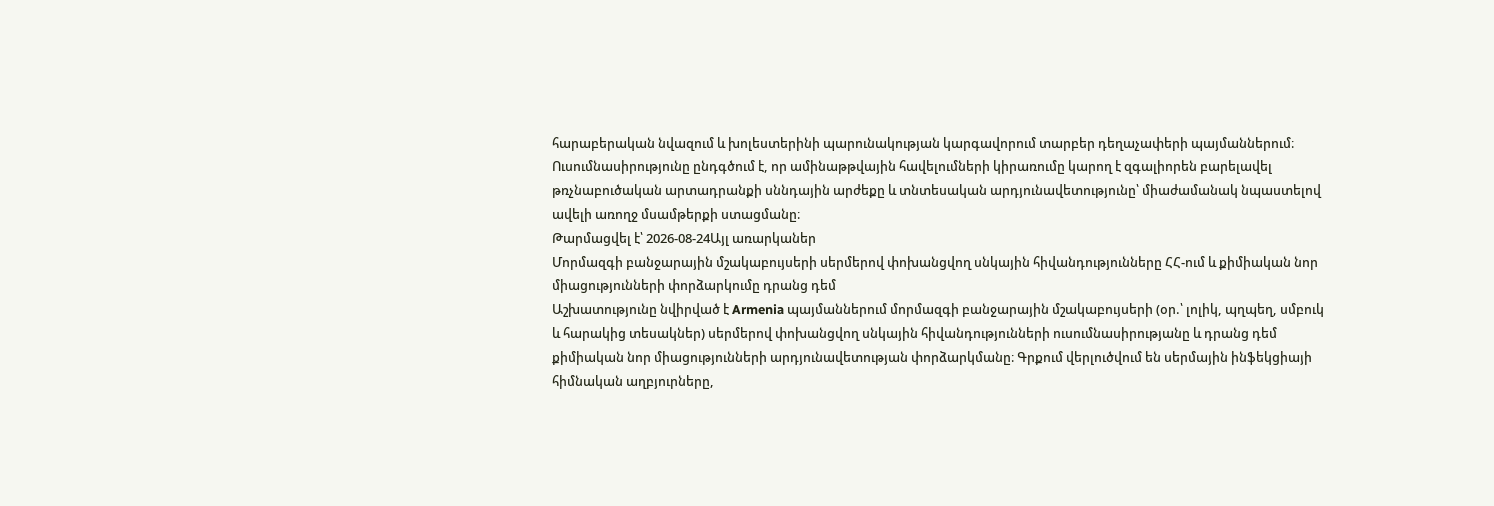հարաբերական նվազում և խոլեստերինի պարունակության կարգավորում տարբեր դեղաչափերի պայմաններում։ Ուսումնասիրությունը ընդգծում է, որ ամինաթթվային հավելումների կիրառումը կարող է զգալիորեն բարելավել թռչնաբուծական արտադրանքի սննդային արժեքը և տնտեսական արդյունավետությունը՝ միաժամանակ նպաստելով ավելի առողջ մսամթերքի ստացմանը։
Թարմացվել է՝ 2026-08-24Այլ առարկաներ
Մորմազգի բանջարային մշակաբույսերի սերմերով փոխանցվող սնկային հիվանդությունները ՀՀ-ում և քիմիական նոր միացությունների փորձարկումը դրանց դեմ
Աշխատությունը նվիրված է Armenia պայմաններում մորմազգի բանջարային մշակաբույսերի (օր.՝ լոլիկ, պղպեղ, սմբուկ և հարակից տեսակներ) սերմերով փոխանցվող սնկային հիվանդությունների ուսումնասիրությանը և դրանց դեմ քիմիական նոր միացությունների արդյունավետության փորձարկմանը։ Գրքում վերլուծվում են սերմային ինֆեկցիայի հիմնական աղբյուրները,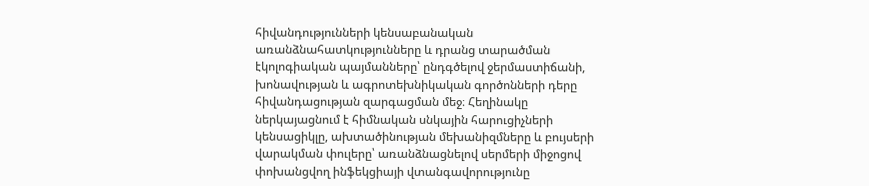հիվանդությունների կենսաբանական առանձնահատկությունները և դրանց տարածման էկոլոգիական պայմանները՝ ընդգծելով ջերմաստիճանի, խոնավության և ագրոտեխնիկական գործոնների դերը հիվանդացության զարգացման մեջ։ Հեղինակը ներկայացնում է հիմնական սնկային հարուցիչների կենսացիկլը, ախտածինության մեխանիզմները և բույսերի վարակման փուլերը՝ առանձնացնելով սերմերի միջոցով փոխանցվող ինֆեկցիայի վտանգավորությունը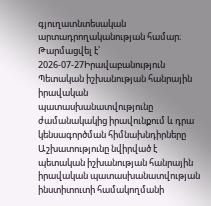գյուղատնտեսական արտադրողականության համար։
Թարմացվել է՝ 2026-07-27Իրավաբանություն
Պետական իշխանության հանրային իրավական պատասխանատվությունը ժամանակակից իրավունքում և դրա կենսագործման հիմնախնդիրները
Աշխատությունը նվիրված է պետական իշխանության հանրային իրավական պատասխանատվության ինստիտուտի համակողմանի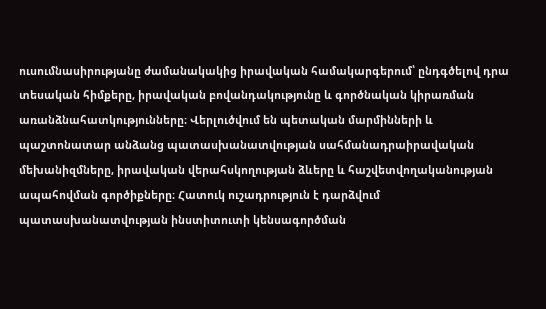ուսումնասիրությանը ժամանակակից իրավական համակարգերում՝ ընդգծելով դրա տեսական հիմքերը, իրավական բովանդակությունը և գործնական կիրառման առանձնահատկությունները։ Վերլուծվում են պետական մարմինների և պաշտոնատար անձանց պատասխանատվության սահմանադրաիրավական մեխանիզմները, իրավական վերահսկողության ձևերը և հաշվետվողականության ապահովման գործիքները։ Հատուկ ուշադրություն է դարձվում պատասխանատվության ինստիտուտի կենսագործման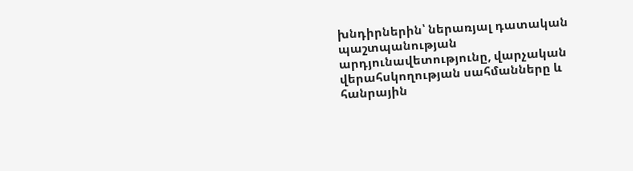խնդիրներին՝ ներառյալ դատական պաշտպանության արդյունավետությունը, վարչական վերահսկողության սահմանները և հանրային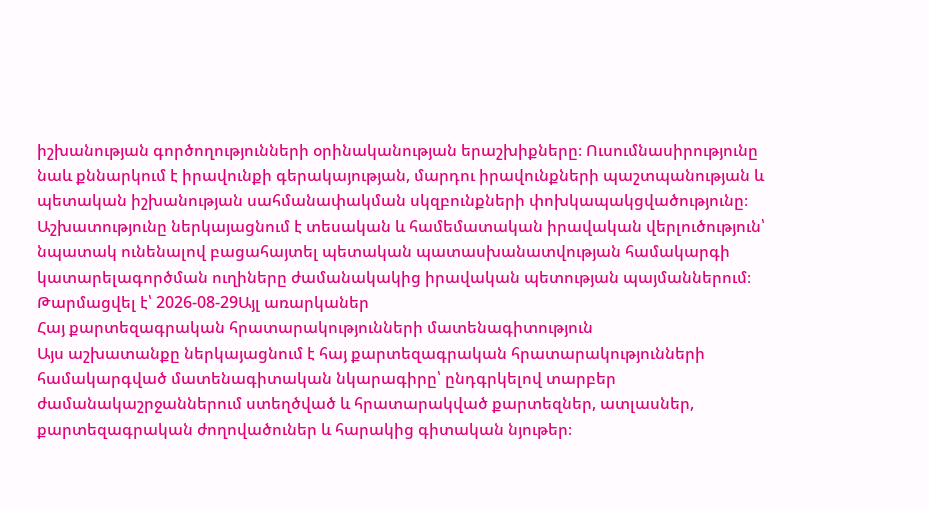իշխանության գործողությունների օրինականության երաշխիքները։ Ուսումնասիրությունը նաև քննարկում է իրավունքի գերակայության, մարդու իրավունքների պաշտպանության և պետական իշխանության սահմանափակման սկզբունքների փոխկապակցվածությունը։ Աշխատությունը ներկայացնում է տեսական և համեմատական իրավական վերլուծություն՝ նպատակ ունենալով բացահայտել պետական պատասխանատվության համակարգի կատարելագործման ուղիները ժամանակակից իրավական պետության պայմաններում։
Թարմացվել է՝ 2026-08-29Այլ առարկաներ
Հայ քարտեզագրական հրատարակությունների մատենագիտություն
Այս աշխատանքը ներկայացնում է հայ քարտեզագրական հրատարակությունների համակարգված մատենագիտական նկարագիրը՝ ընդգրկելով տարբեր ժամանակաշրջաններում ստեղծված և հրատարակված քարտեզներ, ատլասներ, քարտեզագրական ժողովածուներ և հարակից գիտական նյութեր։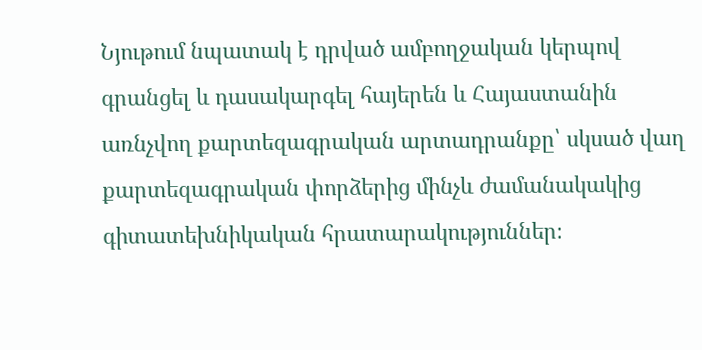Նյութում նպատակ է դրված ամբողջական կերպով գրանցել և դասակարգել հայերեն և Հայաստանին առնչվող քարտեզագրական արտադրանքը՝ սկսած վաղ քարտեզագրական փորձերից մինչև ժամանակակից գիտատեխնիկական հրատարակություններ։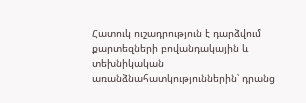Հատուկ ուշադրություն է դարձվում քարտեզների բովանդակային և տեխնիկական առանձնահատկություններին՝ դրանց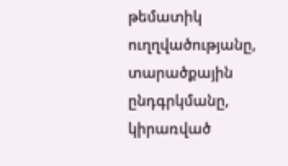թեմատիկ ուղղվածությանը, տարածքային ընդգրկմանը, կիրառված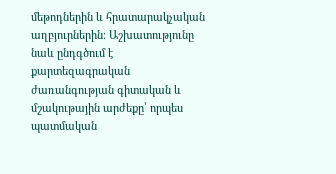մեթոդներին և հրատարակչական աղբյուրներին։ Աշխատությունը նաև ընդգծում է քարտեզագրական ժառանգության գիտական և մշակութային արժեքը՝ որպես պատմական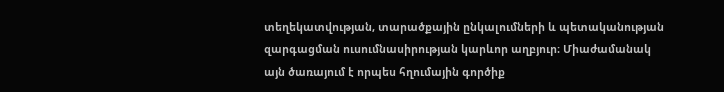տեղեկատվության, տարածքային ընկալումների և պետականության զարգացման ուսումնասիրության կարևոր աղբյուր։ Միաժամանակ այն ծառայում է որպես հղումային գործիք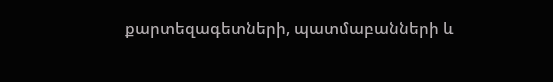քարտեզագետների, պատմաբանների և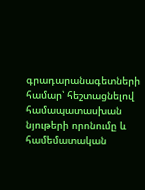գրադարանագետների համար՝ հեշտացնելով համապատասխան նյութերի որոնումը և համեմատական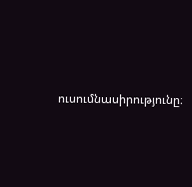ուսումնասիրությունը։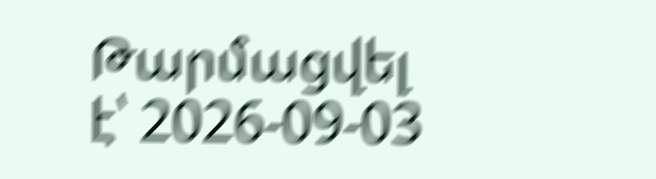Թարմացվել է՝ 2026-09-03